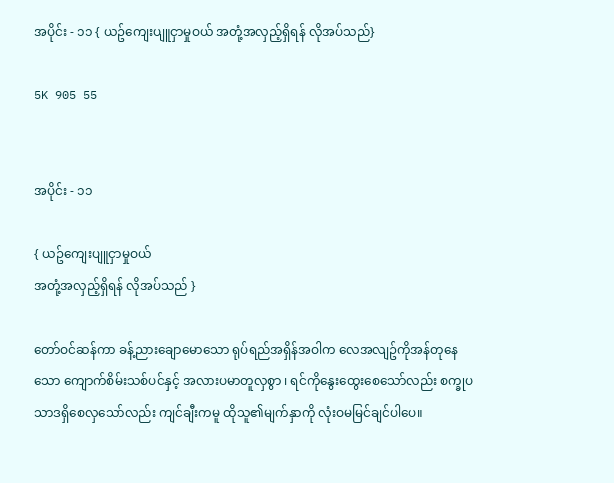အပိုင်း - ၁၁ { ယဥ်ကျေးပျူငှာမှုဝယ် အတုံ့အလှည့်ရှိရန် လိုအပ်သည်}

5K 905 55


အပိုင်း - ၁၁

{ ယဥ်ကျေးပျူငှာမှုဝယ်
အတုံ့အလှည့်ရှိရန် လိုအပ်သည် }

တော်ဝင်ဆန်ကာ ခန့်ညားချောမောသော ရုပ်ရည်အရှိန်အဝါက လေအလျဥ်ကိုအန်တုနေသော ကျောက်စိမ်းသစ်ပင်နှင့် အလားပမာတူလှစွာ ၊ ရင်ကိုနွေးထွေးစေသော်လည်း စက္ခုပသာဒရှိစေလှသော်လည်း ကျင်ချီးကမူ ထိုသူ၏မျက်နှာကို လုံးဝမမြင်ချင်ပါပေ။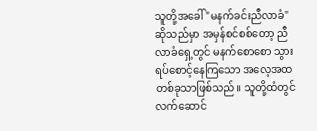သူတို့အခေါ် "မနက်ခင်းညီလာခံ"ဆိုသည်မှာ အမှန်စင်စစ်တော့ ညီလာခံရှေ့တွင် မနက်စောစော သွားရပ်စောင့်နေကြသော အလေ့အထတစ်ခုသာဖြစ်သည်။ သူတို့ထံတွင် လက်ဆောင်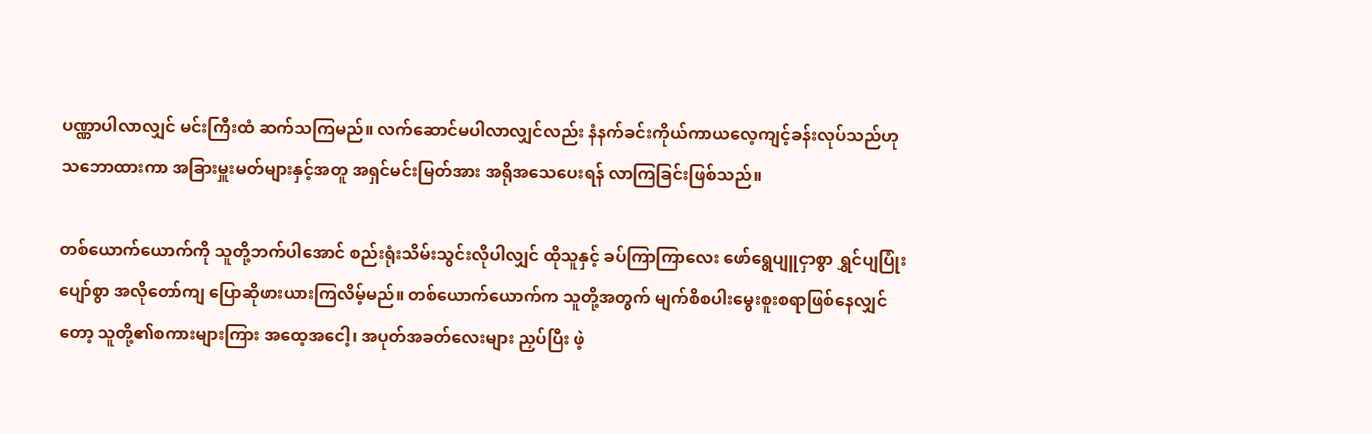ပဏ္ဏာပါလာလျှင် မင်းကြီးထံ ဆက်သကြမည်။ လက်ဆောင်မပါလာလျှင်လည်း နံနက်ခင်းကိုယ်ကာယလေ့ကျင့်ခန်းလုပ်သည်ဟု သဘောထားကာ အခြားမှူးမတ်များနှင့်အတူ အရှင်မင်းမြတ်အား အရိုအသေပေးရန် လာကြခြင်းဖြစ်သည်။

တစ်ယောက်ယောက်ကို သူတို့ဘက်ပါအောင် စည်းရုံးသိမ်းသွင်းလိုပါလျှင် ထိုသူနှင့် ခပ်ကြာကြာလေး ဖော်ရွေပျူငှာစွာ ရွှင်ပျပြုံးပျော်စွာ အလိုတော်ကျ ပြောဆိုဖားယားကြလိမ့်မည်။ တစ်ယောက်ယောက်က သူတို့အတွက် မျက်စိစပါးမွေးစူးစရာဖြစ်နေလျှင်တော့ သူတို့၏စကားများကြား အထေ့အငေါ့၊ အပုတ်အခတ်လေးများ ညှပ်ပြီး ဖဲ့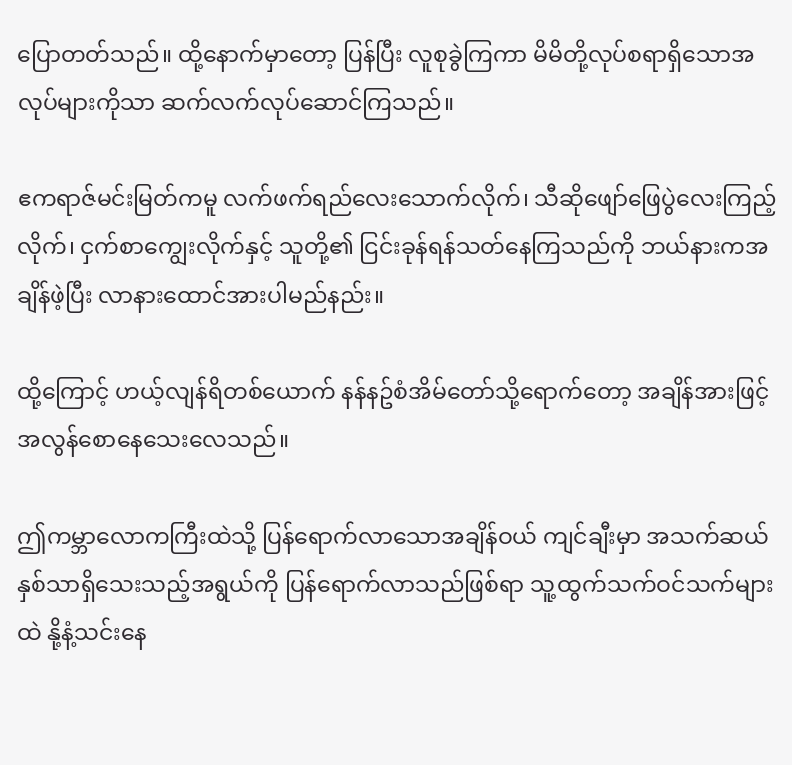ပြောတတ်သည်။ ထို့နောက်မှာတော့ ပြန်ပြီး လူစုခွဲကြကာ မိမိတို့လုပ်စရာရှိသောအလုပ်များကိုသာ ဆက်လက်လုပ်ဆောင်ကြသည်။

ဧကရာဇ်မင်းမြတ်ကမူ လက်ဖက်ရည်လေးသောက်လိုက်၊ သီဆိုဖျော်ဖြေပွဲလေးကြည့်လိုက်၊ ငှက်စာကျွေးလိုက်နှင့် သူတို့၏ ငြင်းခုန်ရန်သတ်နေကြသည်ကို ဘယ်နားကအချိန်ဖဲ့ပြီး လာနားထောင်အားပါမည်နည်း။

ထို့ကြောင့် ဟယ့်လျန်ရိတစ်ယောက် နန်နဥ်စံအိမ်တော်သို့ရောက်တော့ အချိန်အားဖြင့် အလွန်စောနေသေးလေသည်။

ဤကမ္ဘာလောကကြီးထဲသို့ ပြန်ရောက်လာသောအချိန်ဝယ် ကျင်ချီးမှာ အသက်ဆယ်နှစ်သာရှိသေးသည့်အရွယ်ကို ပြန်ရောက်လာသည်ဖြစ်ရာ သူ့ထွက်သက်ဝင်သက်များထဲ နို့နံ့သင်းနေ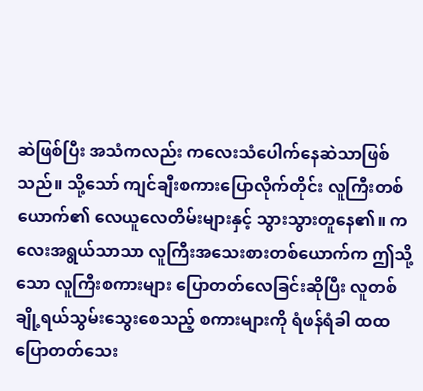ဆဲဖြစ်ပြီး အသံကလည်း ကလေးသံပေါက်နေဆဲသာဖြစ်သည်။ သို့သော် ကျင်ချီးစကားပြောလိုက်တိုင်း လူကြီးတစ်ယောက်၏ လေယူလေတိမ်းများနှင့် သွားသွားတူနေ၏။ ကလေးအရွယ်သာသာ လူကြီးအသေးစားတစ်ယောက်က ဤသို့သော လူကြီးစကားများ ပြောတတ်လေခြင်းဆိုပြီး လူတစ်ချို့ရယ်သွမ်းသွေးစေသည့် စကားများကို ရံဖန်ရံခါ ထထပြောတတ်သေး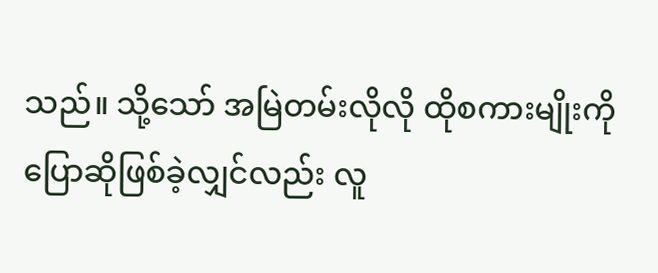သည်။ သို့သော် အမြဲတမ်းလိုလို ထိုစကားမျိုးကို ပြောဆိုဖြစ်ခဲ့လျှင်လည်း လူ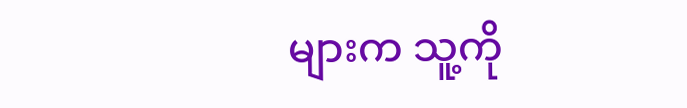များက သူ့ကို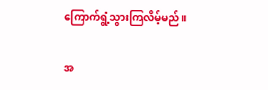ကြောက်ရွံ့သွားကြလိမ့်မည်။

အ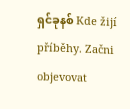ရှင်ခုနစ် Kde žijí příběhy. Začni objevovat